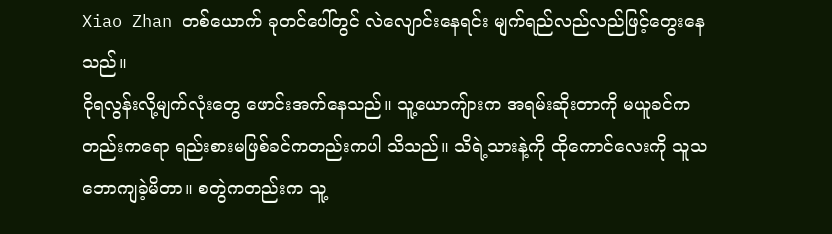Xiao Zhan တစ်ယောက် ခုတင်ပေါ်တွင် လဲလျောင်းနေရင်း မျက်ရည်လည်လည်ဖြင့်တွေးနေသည်။
ငိုရလွန်းလို့မျက်လုံးတွေ ဖောင်းအက်နေသည်။ သူ့ယောကျ်ားက အရမ်းဆိုးတာကို မယူခင်ကတည်းကရော ရည်းစားမဖြစ်ခင်ကတည်းကပါ သိသည်။ သိရဲ့သားနဲ့ကို ထိုကောင်လေးကို သူသဘောကျခဲ့မိတာ။ စတွဲကတည်းက သူ့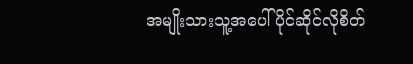အမျိုးသားသူ့အပေါ်ပိုင်ဆိုင်လိုစိတ်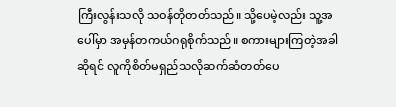ကြီးလွန်းသလို သဝန်တိုတတ်သည်။ သို့ပေမဲ့လည်း သူ့အပေါ်မှာ အမှန်တကယ်ဂရုစိုက်သည်။ စကားများကြတဲ့အခါဆိုရင် လူကိုစိတ်မရှည်သလိုဆက်ဆံတတ်ပေ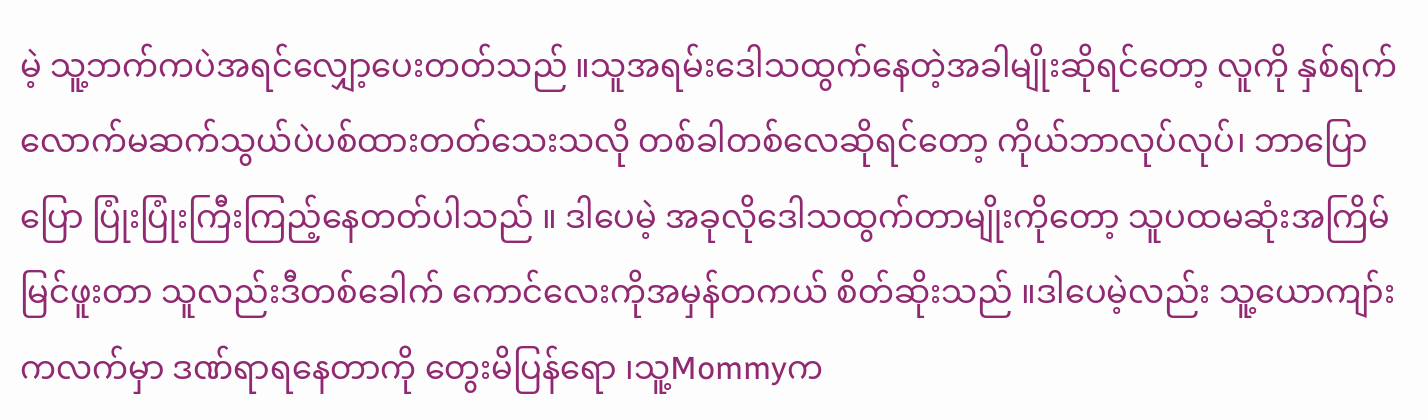မဲ့ သူ့ဘက်ကပဲအရင်လျှော့ပေးတတ်သည် ။သူအရမ်းဒေါသထွက်နေတဲ့အခါမျိုးဆိုရင်တော့ လူကို နှစ်ရက်လောက်မဆက်သွယ်ပဲပစ်ထားတတ်သေးသလို တစ်ခါတစ်လေဆိုရင်တော့ ကိုယ်ဘာလုပ်လုပ်၊ ဘာပြောပြော ပြုံးပြုံးကြီးကြည့်နေတတ်ပါသည် ။ ဒါပေမဲ့ အခုလိုဒေါသထွက်တာမျိုးကိုတော့ သူပထမဆုံးအကြိမ်မြင်ဖူးတာ သူလည်းဒီတစ်ခေါက် ကောင်လေးကိုအမှန်တကယ် စိတ်ဆိုးသည် ။ဒါပေမဲ့လည်း သူ့ယောကျာ်းကလက်မှာ ဒဏ်ရာရနေတာကို တွေးမိပြန်ရော ၊သူ့Mommyက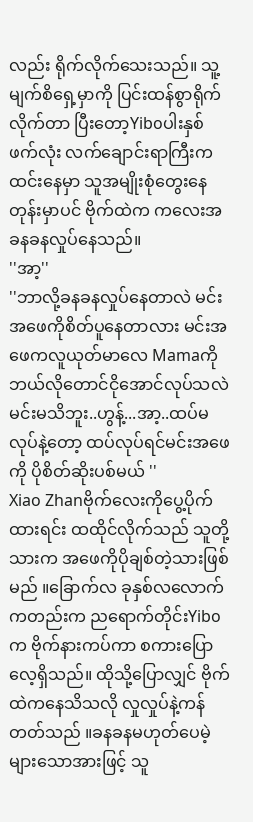လည်း ရိုက်လိုက်သေးသည်။ သူ့မျက်စိရှေ့မှာကို ပြင်းထန်စွာရိုက်လိုက်တာ ပြီးတော့Yiboပါးနှစ်ဖက်လုံး လက်ချောင်းရာကြီးကထင်းနေမှာ သူအမျိုးစုံတွေးနေတုန်းမှာပင် ဗိုက်ထဲက ကလေးအခနခနလှုပ်နေသည်။
''အာ့''
''ဘာလို့ခနခနလှုပ်နေတာလဲ မင်းအဖေကိုစိတ်ပူနေတာလား မင်းအဖေကလူယုတ်မာလေ Mamaကို ဘယ်လိုတောင်ငိုအောင်လုပ်သလဲ မင်းမသိဘူး..ဟွန့်...အာ့..ထပ်မလုပ်နဲ့တော့ ထပ်လုပ်ရင်မင်းအဖေကို ပိုစိတ်ဆိုးပစ်မယ် ''
Xiao Zhanဗိုက်လေးကိုပွေ့ပိုက်ထားရင်း ထထိုင်လိုက်သည် သူတို့သားက အဖေကိုပိုချစ်တဲ့သားဖြစ်မည် ။ခြောက်လ ခုနှစ်လလောက်ကတည်းက ညရောက်တိုင်းYiboက ဗိုက်နားကပ်ကာ စကားပြောလေ့ရှိသည်။ ထိုသို့ပြောလျှင် ဗိုက်ထဲကနေသိသလို လှုလှုပ်နဲ့ကန်တတ်သည် ။ခနခနမဟုတ်ပေမဲ့ များသောအားဖြင့် သူ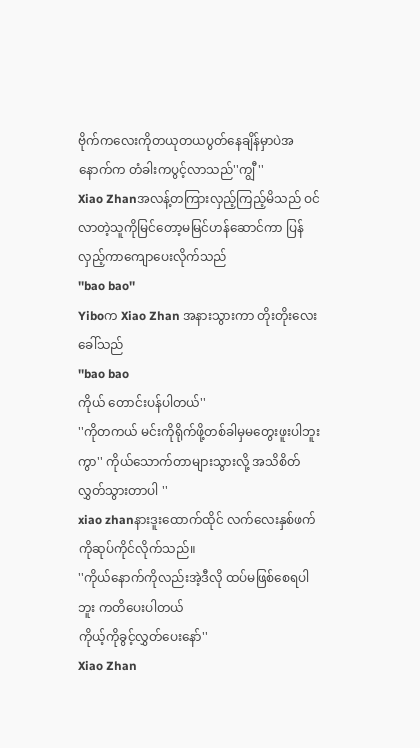ဗိုက်ကလေးကိုတယုတယပွတ်နေချိန်မှာပဲအနောက်က တံခါးကပွင့်လာသည်''ကျွီ''
Xiao Zhanအလန့်တကြားလှည့်ကြည့်မိသည် ဝင်လာတဲ့သူကိုမြင်တော့မမြင်ဟန်ဆောင်ကာ ပြန်လှည့်ကာကျောပေးလိုက်သည်
''bao bao''
Yiboက Xiao Zhan အနားသွားကာ တိုးတိုးလေးခေါ်သည်
''bao bao
ကိုယ် တောင်းပန်ပါတယ်''
''ကိုတကယ် မင်းကိုရိုက်ဖို့တစ်ခါမှမတွေးဖူးပါဘူးကွာ'' ကိုယ်သောက်တာများသွားလို့ အသိစိတ်လွှတ်သွားတာပါ ''
xiao zhanနားဒူးထောက်ထိုင် လက်လေးနှစ်ဖက်ကိုဆုပ်ကိုင်လိုက်သည်။
''ကိုယ်နောက်ကိုလည်းအဲ့ဒီလို ထပ်မဖြစ်စေရပါဘူး ကတိပေးပါတယ်
ကိုယ့်ကိုခွင့်လွှတ်ပေးနော်''
Xiao Zhan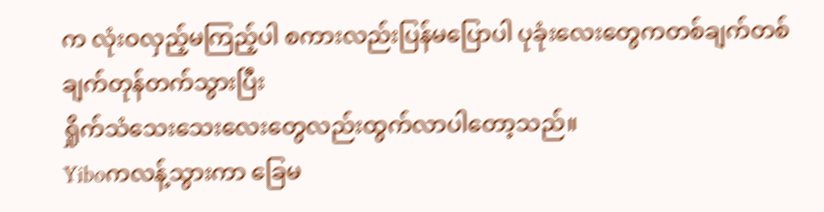က လုံးဝလှည့်မကြည့်ပါ စကားလည်းပြန်မပြောပါ ပုခုံးလေးတွေကတစ်ချက်တစ်ချက်တုန်တက်သွားပြီး
ရှိုက်သံသေးသေးလေးတွေလည်းထွက်လာပါတော့သည်။
Yiboကလန့်သွားကာ ခြေမ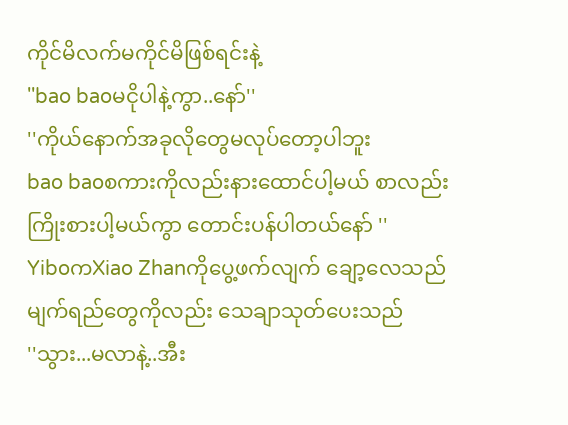ကိုင်မိလက်မကိုင်မိဖြစ်ရင်းနဲ့
''bao baoမငိုပါနဲ့ကွာ..နော်''
''ကိုယ်နောက်အခုလိုတွေမလုပ်တော့ပါဘူး
bao baoစကားကိုလည်းနားထောင်ပါ့မယ် စာလည်းကြိုးစားပါ့မယ်ကွာ တောင်းပန်ပါတယ်နော် ''
YiboကXiao Zhanကိုပွေ့ဖက်လျက် ချော့လေသည် မျက်ရည်တွေကိုလည်း သေချာသုတ်ပေးသည်
''သွား...မလာနဲ့..အီး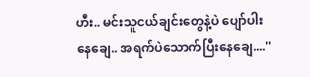ဟီး.. မင်းသူငယ်ချင်းတွေနဲ့ပဲ ပျော်ပါးနေချေ.. အရက်ပဲသောက်ပြီးနေချေ....''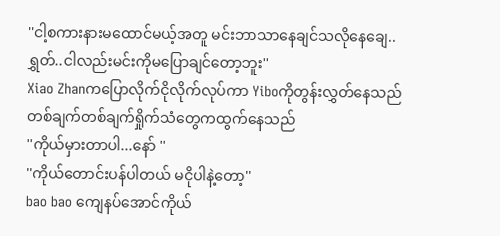''ငါ့စကားနားမထောင်မယ့်အတူ မင်းဘာသာနေချင်သလိုနေချေ..ရွှတ်..ငါလည်းမင်းကိုမပြောချင်တော့ဘူး''
Xiao Zhanကပြောလိုက်ငိုလိုက်လုပ်ကာ Yiboကိုတွန်းလွှတ်နေသည် တစ်ချက်တစ်ချက်ရှိုက်သံတွေကထွက်နေသည်
''ကိုယ်မှားတာပါ...နော် ''
''ကိုယ်တောင်းပန်ပါတယ် မငိုပါနဲ့တော့''
bao bao ကျေနပ်အောင်ကိုယ်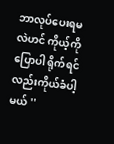ဘာလုပ်ပေးရမလဲဟင် ကိုယ့်ကိုပြောပါ ရိုက်ရင်လည်းကိုယ်ခံပါ့မယ် ''